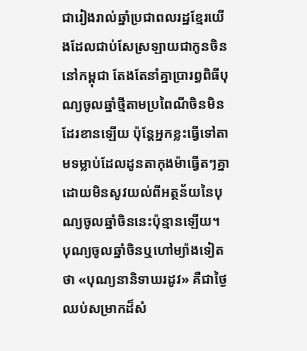ជារៀងរាល់ឆ្នាំប្រជាពលរដ្ឋខ្មែរយើងដែលជាប់សែស្រឡាយជាកូនចិននៅកម្ពុជា តែងតែនាំគ្នាប្រារព្ធពិធីបុណ្យចូលឆ្នាំថ្មីតាមប្រពៃណីចិនមិនដែរខានឡើយ ប៉ុន្តែអ្នកខ្លះធ្វើទៅតាមទម្លាប់ដែលដូនតាកុងម៉ាធ្វើតៗគ្នា ដោយមិនសូវយល់ពីអត្ថន័យនៃបុណ្យចូលឆ្នាំចិននេះប៉ុន្មានឡើយ។
បុណ្យចូលឆ្នាំចិនឬហៅម្យ៉ាងទៀតថា «បុណ្យនានិទាឃរដូវ» គឺជាថ្ងៃឈប់សម្រាកដ៏សំ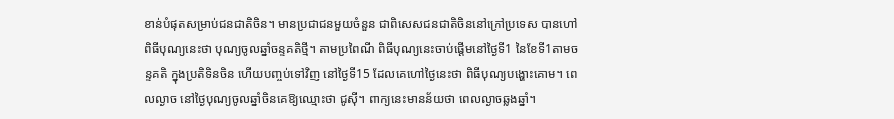ខាន់បំផុតសម្រាប់ជនជាតិចិន។ មានប្រជាជនមួយចំនួន ជាពិសេសជនជាតិចិននៅក្រៅប្រទេស បានហៅពិធីបុណ្យនេះថា បុណ្យចូលឆ្នាំចន្ទគតិថ្មី។ តាមប្រពៃណី ពិធីបុណ្យនេះចាប់ផ្ដើមនៅថ្ងៃទី1 នៃខែទី1តាមចន្ទគតិ ក្នុងប្រតិទិនចិន ហើយបញ្ចប់ទៅវិញ នៅថ្ងៃទី15 ដែលគេហៅថ្ងៃនេះថា ពិធីបុណ្យបង្ហោះគោម។ ពេលល្ងាច នៅថ្ងៃបុណ្យចូលឆ្នាំចិនគេឱ្យឈ្មោះថា ជូស៊ី។ ពាក្យនេះមានន័យថា ពេលល្ងាចឆ្លងឆ្នាំ។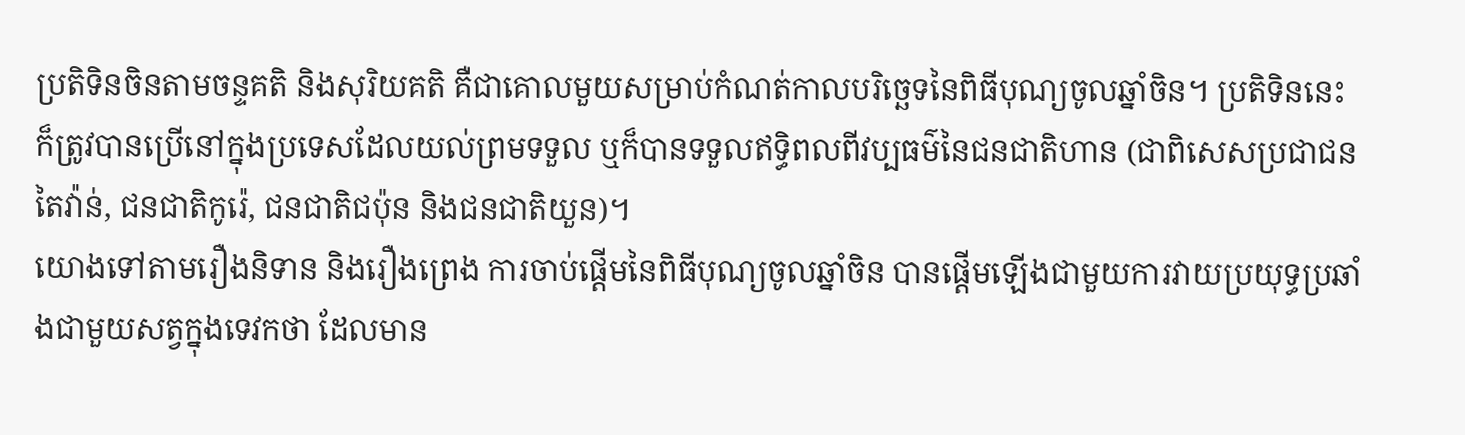ប្រតិទិនចិនតាមចន្ទគតិ និងសុរិយគតិ គឺជាគោលមួយសម្រាប់កំណត់កាលបរិច្ឆេទនៃពិធីបុណ្យចូលឆ្នាំចិន។ ប្រតិទិននេះ ក៏ត្រូវបានប្រើនៅក្នុងប្រទេសដែលយល់ព្រមទទួល ឬក៏បានទទួលឥទ្ធិពលពីវប្បធម៌នៃជនជាតិហាន (ជាពិសេសប្រជាជនតៃវ៉ាន់, ជនជាតិកូរ៉េ, ជនជាតិជប៉ុន និងជនជាតិយួន)។
យោងទៅតាមរឿងនិទាន និងរឿងព្រេង ការចាប់ផ្ដើមនៃពិធីបុណ្យចូលឆ្នាំចិន បានផ្ដើមឡើងជាមួយការវាយប្រយុទ្ធប្រឆាំងជាមួយសត្វក្នុងទេវកថា ដែលមាន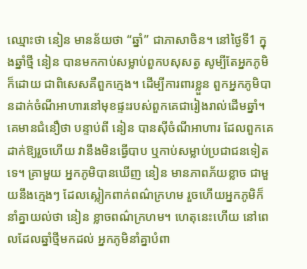ឈ្មោះថា នៀន មានន័យថា “ឆ្នាំ” ជាភាសាចិន។ នៅថ្ងៃទី1 ក្នុងឆ្នាំថ្មី នៀន បានមកកាប់សម្លាប់ពួកបសុសត្វ សូម្បីតែអ្នកភូមិក៏ដោយ ជាពិសេសគឺពួកក្មេង។ ដើម្បីការពារខ្លួន ពួកអ្នកភូមិបានដាក់ចំណីអាហារនៅមុខផ្ទះរបស់ពួកគេជារៀងរាល់ដើមឆ្នាំ។ គេមានជំនឿថា បន្ទាប់ពី នៀន បានស៊ីចំណីអាហារ ដែលពួកគេដាក់ឱ្យរួចហើយ វានឹងមិនធ្វើបាប ឬកាប់សម្លាប់ប្រជាជនទៀតទេ។ គ្រាមួយ អ្នកភូមិបានឃើញ នៀន មានភាពភ័យខ្លាច ជាមួយនឹងក្មេងៗ ដែលស្លៀកពាក់ពណ៌ក្រហម រួចហើយអ្នកភូមិក៏នាំគ្នាយល់ថា នៀន ខ្លាចពណ៌ក្រហម។ ហេតុនេះហើយ នៅពេលដែលឆ្នាំថ្មីមកដល់ អ្នកភូមិនាំគ្នាបំពា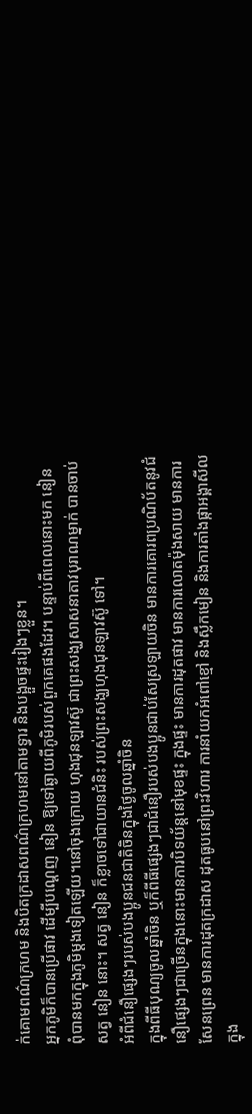ក់គោមពណ៌ក្រហម និងបិតក្រដាសពណ៌ក្រហមនៅតាមទ្វារ និងបង្អួចផ្ទះរៀងៗខ្លួន។
អ្នកភូមិក៏បានប្រើផាវ ដើម្បីបណ្ដេញ នៀន ឱ្យទៅឆ្ងាយពីភូមិរបស់ពួកគេផងដែរ។ បន្ទាប់ពីពេលនោះមក នៀន ពុំបានមកក្នុងភូមិម្ដងទៀតឡើយ។នៅចុងក្រោយ ហុងជុនឡាវស៊ូ ជាព្រះសង្ឃសាសនាតាវបុរាណម្នាក់ បានចាប់សត្វ នៀន នោះ។ សត្វ នៀន ក៏ខ្លាចទៅជាយានជំនិះ របស់ព្រះសង្ឃហុងជុនឡាវស៊ូ ទៅ។
អំពីជំនឿផ្សេងៗរបស់បងប្អូនជនជាតិចិនក្នុងថ្ងៃចូលឆ្នាំចិន
ក្នុងពីធីបុណ្យចូលឆ្នាំចិន ឬក៏ពីធីផ្សេងៗជាជំនឿរបស់បងប្អូនជាប់សែស្រឡាយចិន មានការគោរពប្រណិប័តនូវជំនឿផ្សេងៗជាច្រើនក្នុងនោះមានការបិទយ័ន្តនៅមុខផ្ទះ ក្នុងផ្ទះ មានការដុតផាវ មានការលោតម៉ុងសាយ មានការសែនព្រេន មានការដុតក្រដាស ដុតធូបនៅព្រះវិហារ ការនាំយកអំពៅខ្មៅ និងស្លឹកមៀន និងការតាំងផ្កាអង្គាសីលក្នុង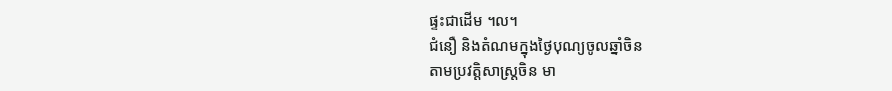ផ្ទះជាដើម ។ល។
ជំនឿ និងតំណមក្នុងថ្ងៃបុណ្យចូលឆ្នាំចិន
តាមប្រវត្តិសាស្ត្រចិន មា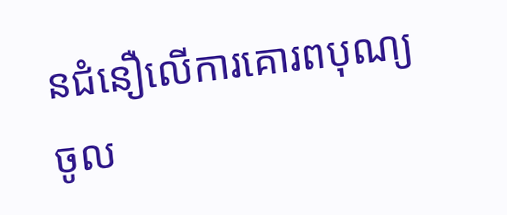នជំនឿលើការគោរពបុណ្យចូល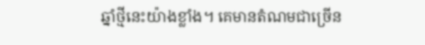ឆ្នាំថ្មីនេះយ៉ាងខ្លាំង។ គេមានតំណមជាច្រើន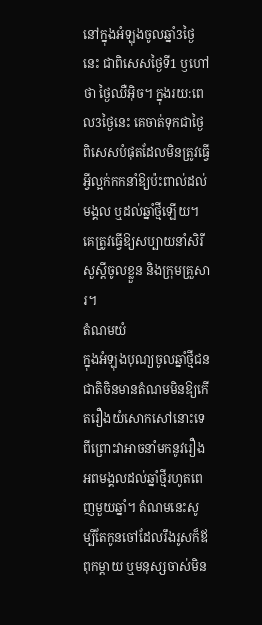នៅក្នុងអំឡុងចូលឆ្នាំ3ថ្ងៃនេះ ជាពិសេសថ្ងៃទី1 ឫហៅថា ថ្ងៃឈឺអុិច។ ក្នុងរយ:ពេល3ថ្ងៃនេះ គេចាត់ទុកជាថ្ងៃពិសេសបំផុតដែលមិនត្រូវធ្វើអ្វីល្អក់កកនាំឱ្យប៉ះពាល់ដល់មង្គល ឬដល់ឆ្នាំថ្មីឡើយ។ គេត្រូវធ្វើឱ្យសប្បាយនាំសិរីសួស្តីចូលខ្លួន និងក្រុមគ្រួសារ។
តំណមយំ
ក្នុងអំឡុងបុណ្យចូលឆ្នាំថ្មីជនជាតិចិនមានតំណមមិនឱ្យកើតរឿងយំសោកសៅនោះទេ ពីព្រោះវាអាចនាំមកនូវរឿងអពមង្គលដល់ឆ្នាំថ្មីរហូតពេញមួយឆ្នាំ។ តំណមនេះសូម្បីតែកូនចៅដែលរឹងរូសក៏ឪពុកម្តាយ ឬមនុស្សចាស់មិន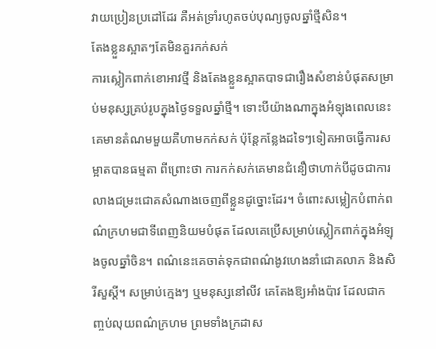វាយប្រៀនប្រដៅដែរ គឺអត់ទ្រាំរហូតចប់បុណ្យចូលឆ្នាំថ្មីសិន។
តែងខ្លួនស្អាតៗតែមិនគួរកក់សក់
ការស្លៀកពាក់ខោអាវថ្មី និងតែងខ្លួនស្អាតបាទជារឿងសំខាន់បំផុតសម្រាប់មនុស្សគ្រប់រូបក្នុងថ្ងៃទទួលឆ្នាំថ្មី។ ទោះបីយ៉ាងណាក្នុងអំឡុងពេលនេះ គេមានតំណមមួយគឺហាមកក់សក់ ប៉ុន្តែកន្លែងដទៃៗទៀតអាចធ្វើការសម្អាតបានធម្មតា ពីព្រោះថា ការកក់សក់គេមានជំនឿថាហាក់បីដូចជាការលាងជម្រះជោគសំណាងចេញពីខ្លួនដូច្នោះដែរ។ ចំពោះសម្លៀកបំពាក់ពណ៌ក្រហមជាទីពេញនិយមបំផុត ដែលគេប្រើសម្រាប់ស្លៀកពាក់ក្នុងអំឡុងចូលឆ្នាំចិន។ ពណ៌នេះគេចាត់ទុកជាពណ៌ងូវហេងនាំជោគលាភ និងសិរីសួស្តី។ សម្រាប់ក្មេងៗ ឬមនុស្សនៅលីវ គេតែងឱ្យអាំងប៉ាវ ដែលជាកញ្ចប់លុយពណ៌ក្រហម ព្រមទាំងក្រដាស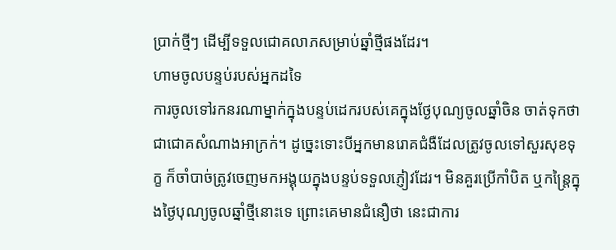ប្រាក់ថ្មីៗ ដើម្បីទទួលជោគលាភសម្រាប់ឆ្នាំថ្មីផងដែរ។
ហាមចូលបន្ទប់របស់អ្នកដទៃ
ការចូលទៅរកនរណាម្នាក់ក្នុងបន្ទប់ដេករបស់គេក្នុងថ្ងែបុណ្យចូលឆ្នាំចិន ចាត់ទុកថាជាជោគសំណាងអាក្រក់។ ដូច្នេះទោះបីអ្នកមានរោគជំងឺដែលត្រូវចូលទៅសួរសុខទុក្ខ ក៏ចាំបាច់ត្រូវចេញមកអង្គុយក្នុងបន្ទប់ទទួលភ្ញៀវដែរ។ មិនគួរប្រើកាំបិត ឬកន្ត្រៃក្នុងថ្ងៃបុណ្យចូលឆ្នាំថ្មីនោះទេ ព្រោះគេមានជំនឿថា នេះជាការ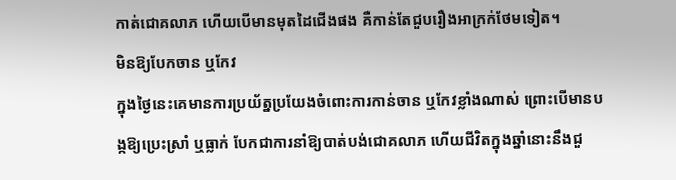កាត់ជោគលាភ ហើយបើមានមុតដៃជើងផង គឺកាន់តែជួបរឿងអាក្រក់ថែមទៀត។
មិនឱ្យបែកចាន ឬកែវ
ក្នុងថ្ងៃនេះគេមានការប្រយ័ត្នប្រយែងចំពោះការកាន់ចាន ឬកែវខ្លាំងណាស់ ព្រោះបើមានបង្កឱ្យប្រេះស្រាំ ឬធ្លាក់ បែកជាការនាំឱ្យបាត់បង់ជោគលាភ ហើយជីវិតក្នុងឆ្នាំនោះនឹងជួ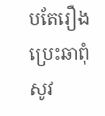បតែរឿងប្រេះឆាពុំសូវ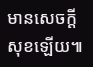មានសេចក្តីសុខឡើយ៕